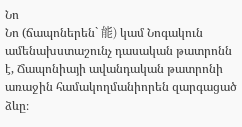Նո
Նո (ճապոներեն` 能) կամ Նոգակուն ամենախստաշունչ դասական թատրոնն է, Ճապոնիայի ավանդական թատրոնի առաջին համակողմանիորեն զարգացած ձևը։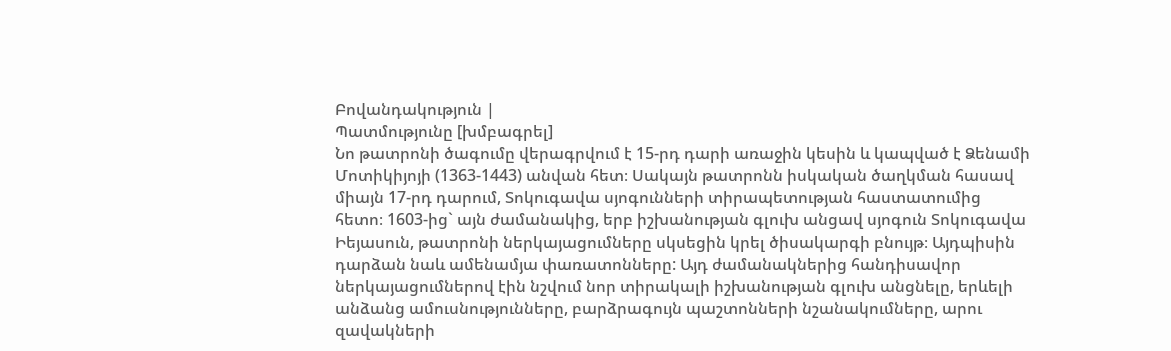Բովանդակություն |
Պատմությունը [խմբագրել]
Նո թատրոնի ծագումը վերագրվում է 15-րդ դարի առաջին կեսին և կապված է Ձենամի Մոտիկիյոյի (1363-1443) անվան հետ։ Սակայն թատրոնն իսկական ծաղկման հասավ միայն 17-րդ դարում, Տոկուգավա սյոգունների տիրապետության հաստատումից հետո։ 1603-ից` այն ժամանակից, երբ իշխանության գլուխ անցավ սյոգուն Տոկուգավա Իեյասուն, թատրոնի ներկայացումները սկսեցին կրել ծիսակարգի բնույթ։ Այդպիսին դարձան նաև ամենամյա փառատոնները: Այդ ժամանակներից հանդիսավոր ներկայացումներով էին նշվում նոր տիրակալի իշխանության գլուխ անցնելը, երևելի անձանց ամուսնությունները, բարձրագույն պաշտոնների նշանակումները, արու զավակների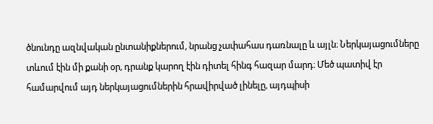ծնունդը ազնվական ընտանիքներում, նրանց չափահաս դառնալը և այլն։ Ներկայացումները տևում էին մի քանի օր, դրանք կարող էին դիտել հինգ հազար մարդ։ Մեծ պատիվ էր համարվում այդ ներկայացումներին հրավիրված լինելը, այդպիսի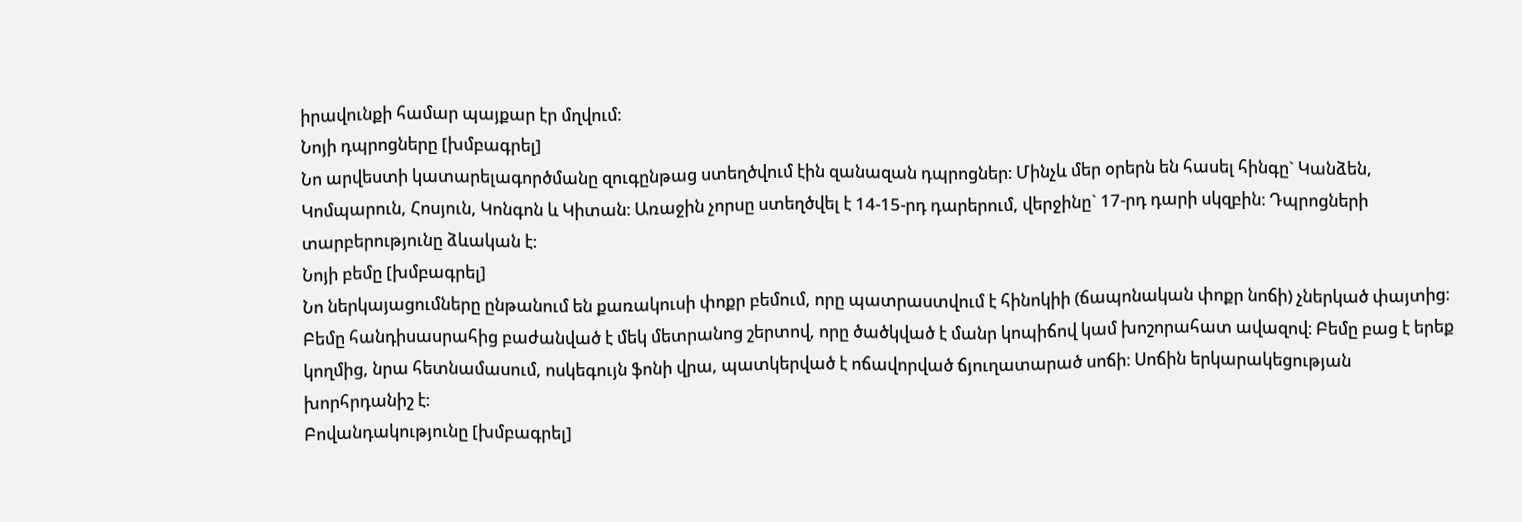իրավունքի համար պայքար էր մղվում։
Նոյի դպրոցները [խմբագրել]
Նո արվեստի կատարելագործմանը զուգընթաց ստեղծվում էին զանազան դպրոցներ։ Մինչև մեր օրերն են հասել հինգը` Կանձեն, Կոմպարուն, Հոսյուն, Կոնգոն և Կիտան։ Առաջին չորսը ստեղծվել է 14-15-րդ դարերում, վերջինը` 17-րդ դարի սկզբին։ Դպրոցների տարբերությունը ձևական է։
Նոյի բեմը [խմբագրել]
Նո ներկայացումները ընթանում են քառակուսի փոքր բեմում, որը պատրաստվում է հինոկիի (ճապոնական փոքր նոճի) չներկած փայտից։ Բեմը հանդիսասրահից բաժանված է մեկ մետրանոց շերտով, որը ծածկված է մանր կոպիճով կամ խոշորահատ ավազով։ Բեմը բաց է երեք կողմից, նրա հետնամասում, ոսկեգույն ֆոնի վրա, պատկերված է ոճավորված ճյուղատարած սոճի։ Սոճին երկարակեցության խորհրդանիշ է։
Բովանդակությունը [խմբագրել]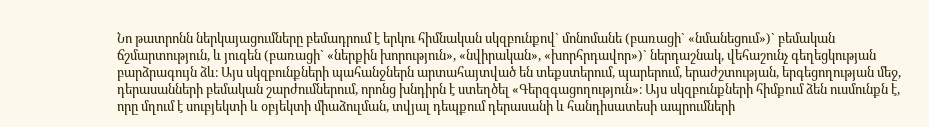Նո թատրոնն ներկայացումները բեմադրում է երկու հիմնական սկզբունքով` մոնոմանե (բառացի` «նմանեցում»)` բեմական ճշմարտություն, և յուգեն (բառացի` «ներքին խորություն», «նվիրական», «խորհրդավոր»)` ներդաշնակ, վեհաշունչ գեղեցկության բարձրագույն ձև։ Այս սկզբունքների պահանջներն արտահայտված են տեքստերում, պարերում, երաժշտության, երգեցողության մեջ, դերասանների բեմական շարժումներում, որոնց խնդիրն է ստեղծել «Գերզգացողություն»։ Այս սկզբունքների հիմքում ձեն ուսմունքն է, որը մղում է սուբյեկտի և օբյեկտի միաձուլման, տվյալ դեպքում դերասանի և հանդիսատեսի ապրումների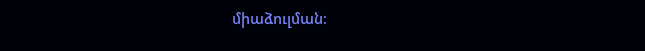միաձուլման։